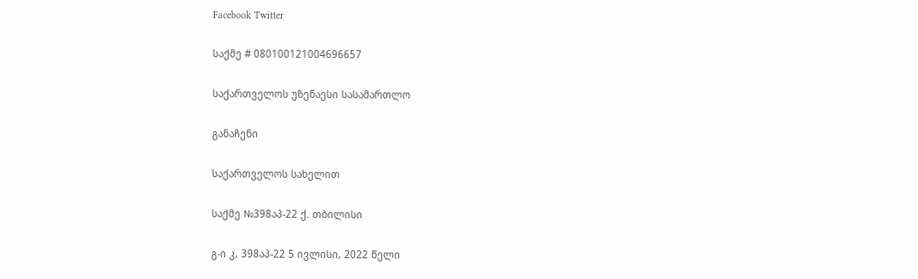Facebook Twitter

საქმე # 080100121004696657

საქართველოს უზენაესი სასამართლო

განაჩენი

საქართველოს სახელით

საქმე №398აპ-22 ქ. თბილისი

გ-ი კ, 398აპ-22 5 ივლისი, 2022 წელი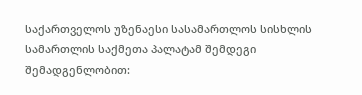საქართველოს უზენაესი სასამართლოს სისხლის სამართლის საქმეთა პალატამ შემდეგი შემადგენლობით: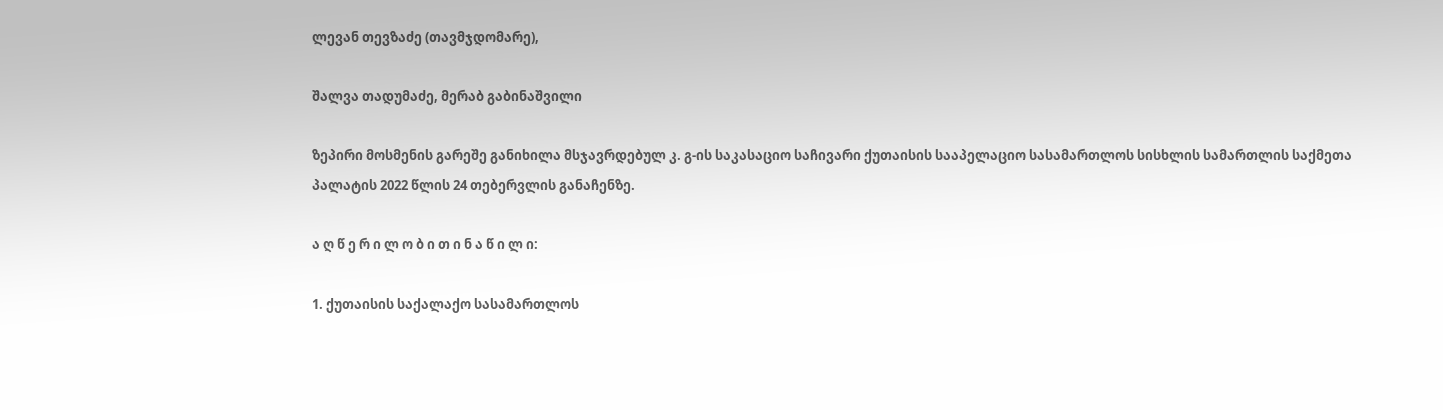ლევან თევზაძე (თავმჯდომარე),

შალვა თადუმაძე, მერაბ გაბინაშვილი

ზეპირი მოსმენის გარეშე განიხილა მსჯავრდებულ კ. გ-ის საკასაციო საჩივარი ქუთაისის სააპელაციო სასამართლოს სისხლის სამართლის საქმეთა პალატის 2022 წლის 24 თებერვლის განაჩენზე.

ა ღ წ ე რ ი ლ ო ბ ი თ ი ნ ა წ ი ლ ი:

1. ქუთაისის საქალაქო სასამართლოს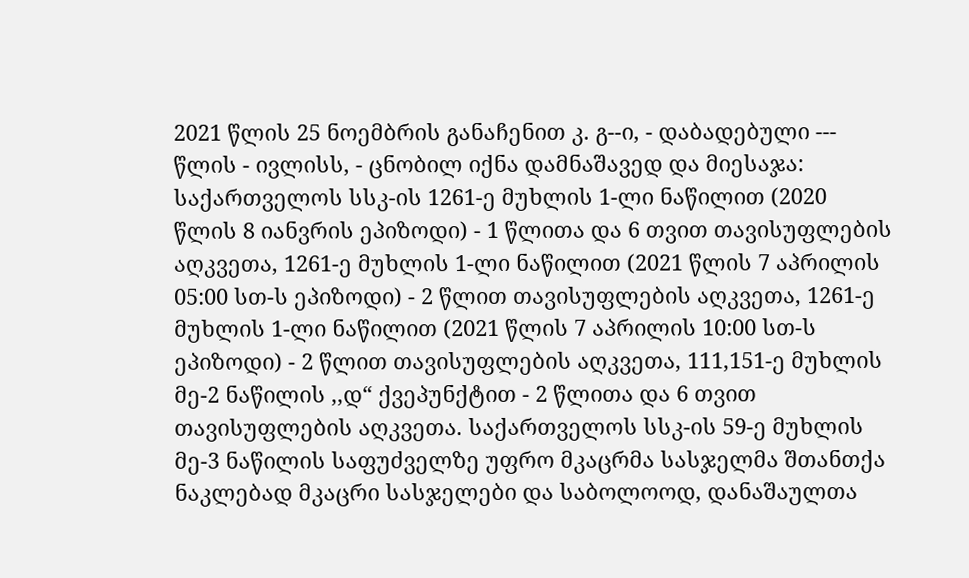2021 წლის 25 ნოემბრის განაჩენით კ. გ--ი, - დაბადებული --- წლის - ივლისს, - ცნობილ იქნა დამნაშავედ და მიესაჯა: საქართველოს სსკ-ის 1261-ე მუხლის 1-ლი ნაწილით (2020 წლის 8 იანვრის ეპიზოდი) - 1 წლითა და 6 თვით თავისუფლების აღკვეთა, 1261-ე მუხლის 1-ლი ნაწილით (2021 წლის 7 აპრილის 05:00 სთ-ს ეპიზოდი) - 2 წლით თავისუფლების აღკვეთა, 1261-ე მუხლის 1-ლი ნაწილით (2021 წლის 7 აპრილის 10:00 სთ-ს ეპიზოდი) - 2 წლით თავისუფლების აღკვეთა, 111,151-ე მუხლის მე-2 ნაწილის ,,დ“ ქვეპუნქტით - 2 წლითა და 6 თვით თავისუფლების აღკვეთა. საქართველოს სსკ-ის 59-ე მუხლის მე-3 ნაწილის საფუძველზე უფრო მკაცრმა სასჯელმა შთანთქა ნაკლებად მკაცრი სასჯელები და საბოლოოდ, დანაშაულთა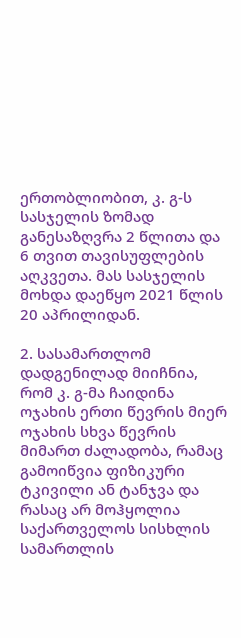ერთობლიობით, კ. გ-ს სასჯელის ზომად განესაზღვრა 2 წლითა და 6 თვით თავისუფლების აღკვეთა. მას სასჯელის მოხდა დაეწყო 2021 წლის 20 აპრილიდან.

2. სასამართლომ დადგენილად მიიჩნია, რომ კ. გ-მა ჩაიდინა ოჯახის ერთი წევრის მიერ ოჯახის სხვა წევრის მიმართ ძალადობა, რამაც გამოიწვია ფიზიკური ტკივილი ან ტანჯვა და რასაც არ მოჰყოლია საქართველოს სისხლის სამართლის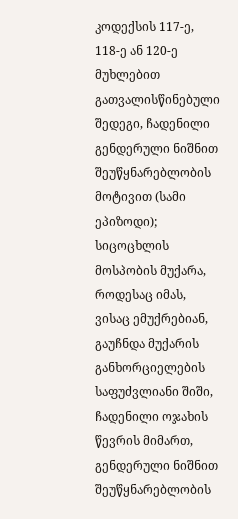კოდექსის 117-ე, 118-ე ან 120-ე მუხლებით გათვალისწინებული შედეგი, ჩადენილი გენდერული ნიშნით შეუწყნარებლობის მოტივით (სამი ეპიზოდი); სიცოცხლის მოსპობის მუქარა, როდესაც იმას, ვისაც ემუქრებიან, გაუჩნდა მუქარის განხორციელების საფუძვლიანი შიში, ჩადენილი ოჯახის წევრის მიმართ, გენდერული ნიშნით შეუწყნარებლობის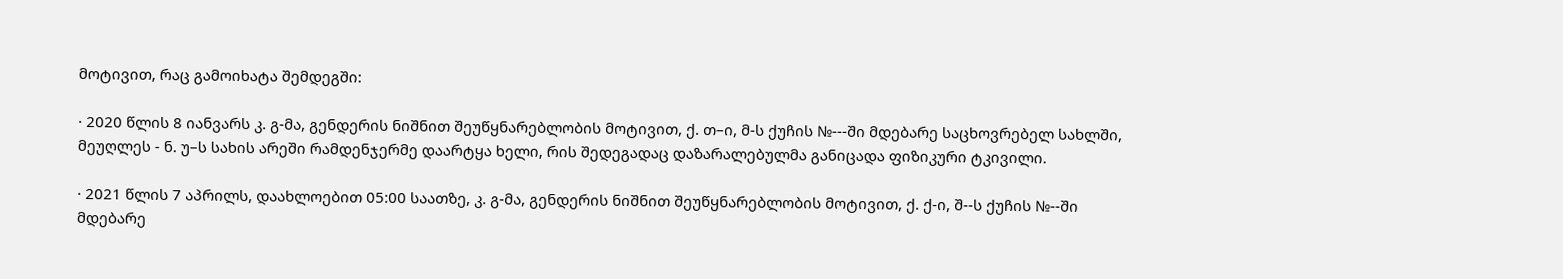მოტივით, რაც გამოიხატა შემდეგში:

· 2020 წლის 8 იანვარს კ. გ-მა, გენდერის ნიშნით შეუწყნარებლობის მოტივით, ქ. თ–ი, მ-ს ქუჩის №---ში მდებარე საცხოვრებელ სახლში, მეუღლეს - ნ. უ–ს სახის არეში რამდენჯერმე დაარტყა ხელი, რის შედეგადაც დაზარალებულმა განიცადა ფიზიკური ტკივილი.

· 2021 წლის 7 აპრილს, დაახლოებით 05:00 საათზე, კ. გ-მა, გენდერის ნიშნით შეუწყნარებლობის მოტივით, ქ. ქ-ი, შ--ს ქუჩის №--ში მდებარე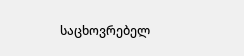საცხოვრებელ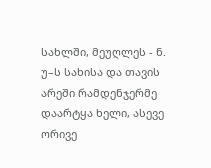სახლში, მეუღლეს - ნ. უ–ს სახისა და თავის არეში რამდენჯერმე დაარტყა ხელი, ასევე ორივე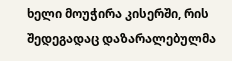ხელი მოუჭირა კისერში, რის შედეგადაც დაზარალებულმა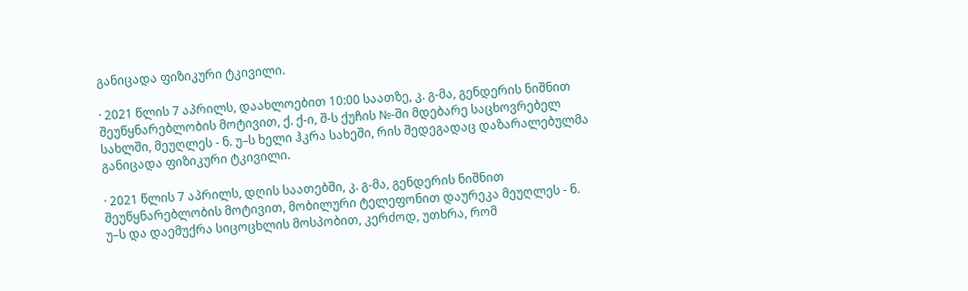განიცადა ფიზიკური ტკივილი.

· 2021 წლის 7 აპრილს, დაახლოებით 10:00 საათზე, კ. გ-მა, გენდერის ნიშნით შეუწყნარებლობის მოტივით, ქ. ქ-ი, შ-ს ქუჩის №-ში მდებარე საცხოვრებელ სახლში, მეუღლეს - ნ. უ–ს ხელი ჰკრა სახეში, რის შედეგადაც დაზარალებულმა განიცადა ფიზიკური ტკივილი.

· 2021 წლის 7 აპრილს, დღის საათებში, კ. გ-მა, გენდერის ნიშნით შეუწყნარებლობის მოტივით, მობილური ტელეფონით დაურეკა მეუღლეს - ნ. უ–ს და დაემუქრა სიცოცხლის მოსპობით, კერძოდ, უთხრა, რომ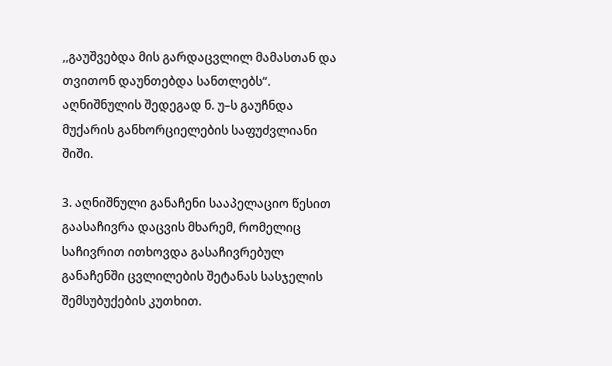,,გაუშვებდა მის გარდაცვლილ მამასთან და თვითონ დაუნთებდა სანთლებს“. აღნიშნულის შედეგად ნ. უ–ს გაუჩნდა მუქარის განხორციელების საფუძვლიანი შიში.

3. აღნიშნული განაჩენი სააპელაციო წესით გაასაჩივრა დაცვის მხარემ, რომელიც საჩივრით ითხოვდა გასაჩივრებულ განაჩენში ცვლილების შეტანას სასჯელის შემსუბუქების კუთხით.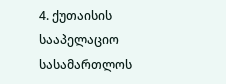4. ქუთაისის სააპელაციო სასამართლოს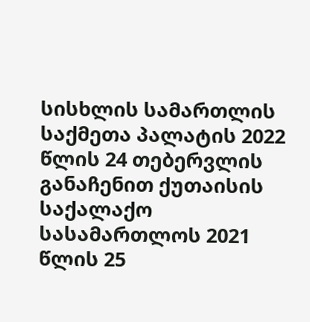სისხლის სამართლის საქმეთა პალატის 2022 წლის 24 თებერვლის განაჩენით ქუთაისის საქალაქო სასამართლოს 2021 წლის 25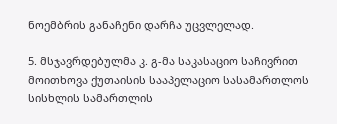ნოემბრის განაჩენი დარჩა უცვლელად.

5. მსჯავრდებულმა კ. გ-მა საკასაციო საჩივრით მოითხოვა ქუთაისის სააპელაციო სასამართლოს სისხლის სამართლის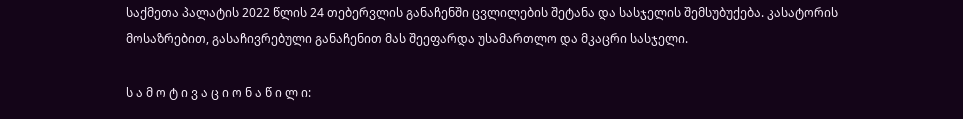საქმეთა პალატის 2022 წლის 24 თებერვლის განაჩენში ცვლილების შეტანა და სასჯელის შემსუბუქება. კასატორის მოსაზრებით, გასაჩივრებული განაჩენით მას შეეფარდა უსამართლო და მკაცრი სასჯელი.

ს ა მ ო ტ ი ვ ა ც ი ო ნ ა წ ი ლ ი: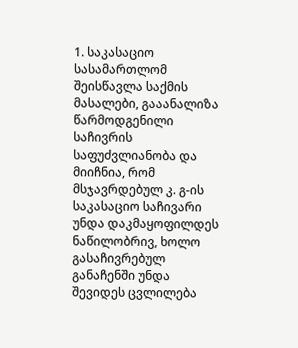1. საკასაციო სასამართლომ შეისწავლა საქმის მასალები, გააანალიზა წარმოდგენილი საჩივრის საფუძვლიანობა და მიიჩნია, რომ მსჯავრდებულ კ. გ-ის საკასაციო საჩივარი უნდა დაკმაყოფილდეს ნაწილობრივ, ხოლო გასაჩივრებულ განაჩენში უნდა შევიდეს ცვლილება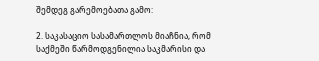შემდეგ გარემოებათა გამო:

2. საკასაციო სასამართლოს მიაჩნია, რომ საქმეში წარმოდგენილია საკმარისი და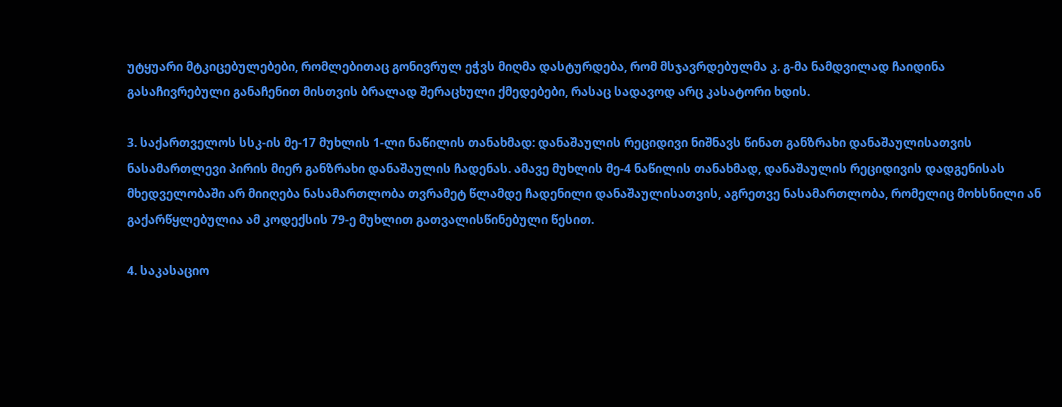უტყუარი მტკიცებულებები, რომლებითაც გონივრულ ეჭვს მიღმა დასტურდება, რომ მსჯავრდებულმა კ. გ-მა ნამდვილად ჩაიდინა გასაჩივრებული განაჩენით მისთვის ბრალად შერაცხული ქმედებები, რასაც სადავოდ არც კასატორი ხდის.

3. საქართველოს სსკ-ის მე-17 მუხლის 1-ლი ნაწილის თანახმად: დანაშაულის რეციდივი ნიშნავს წინათ განზრახი დანაშაულისათვის ნასამართლევი პირის მიერ განზრახი დანაშაულის ჩადენას. ამავე მუხლის მე-4 ნაწილის თანახმად, დანაშაულის რეციდივის დადგენისას მხედველობაში არ მიიღება ნასამართლობა თვრამეტ წლამდე ჩადენილი დანაშაულისათვის, აგრეთვე ნასამართლობა, რომელიც მოხსნილი ან გაქარწყლებულია ამ კოდექსის 79-ე მუხლით გათვალისწინებული წესით.

4. საკასაციო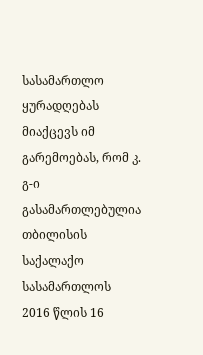სასამართლო ყურადღებას მიაქცევს იმ გარემოებას, რომ კ. გ-ი გასამართლებულია თბილისის საქალაქო სასამართლოს 2016 წლის 16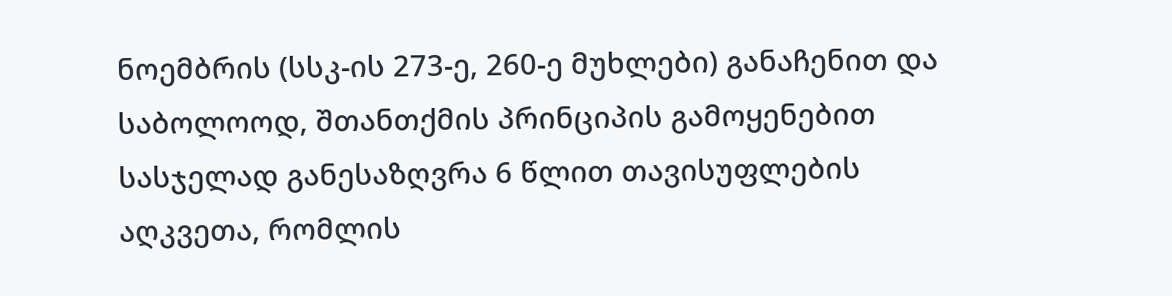ნოემბრის (სსკ-ის 273-ე, 260-ე მუხლები) განაჩენით და საბოლოოდ, შთანთქმის პრინციპის გამოყენებით სასჯელად განესაზღვრა 6 წლით თავისუფლების აღკვეთა, რომლის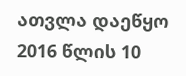ათვლა დაეწყო 2016 წლის 10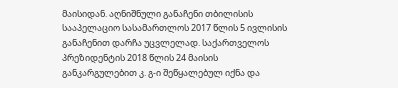მაისიდან. აღნიშნული განაჩენი თბილისის სააპელაციო სასამართლოს 2017 წლის 5 ივლისის განაჩენით დარჩა უცვლელად. საქართველოს პრეზიდენტის 2018 წლის 24 მაისის განკარგულებით კ. გ-ი შეწყალებულ იქნა და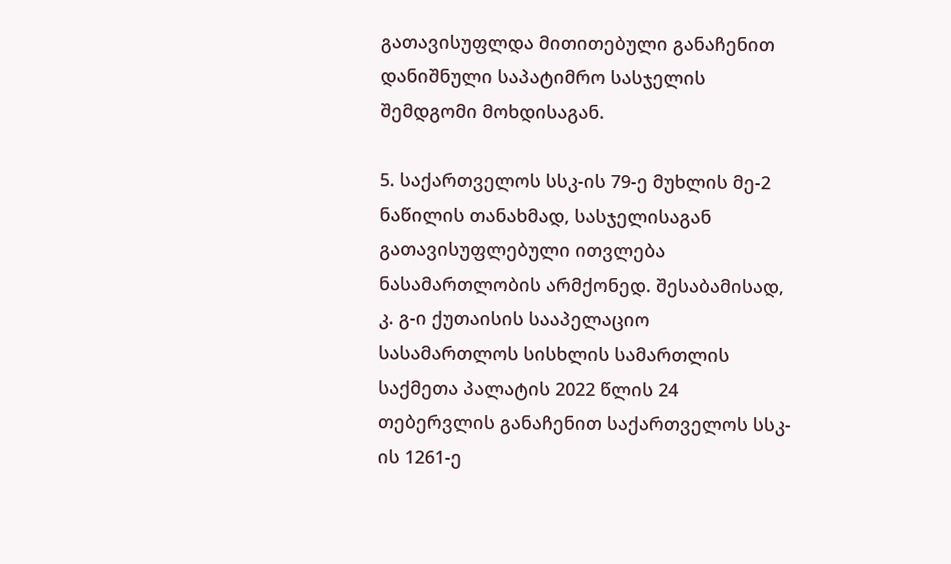გათავისუფლდა მითითებული განაჩენით დანიშნული საპატიმრო სასჯელის შემდგომი მოხდისაგან.

5. საქართველოს სსკ-ის 79-ე მუხლის მე-2 ნაწილის თანახმად, სასჯელისაგან გათავისუფლებული ითვლება ნასამართლობის არმქონედ. შესაბამისად, კ. გ-ი ქუთაისის სააპელაციო სასამართლოს სისხლის სამართლის საქმეთა პალატის 2022 წლის 24 თებერვლის განაჩენით საქართველოს სსკ-ის 1261-ე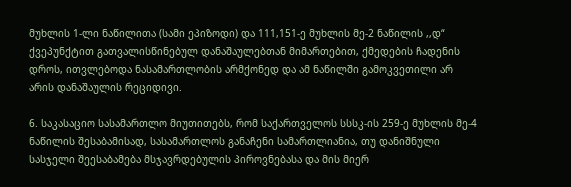მუხლის 1-ლი ნაწილითა (სამი ეპიზოდი) და 111,151-ე მუხლის მე-2 ნაწილის ,,დ“ ქვეპუნქტით გათვალისწინებულ დანაშაულებთან მიმართებით, ქმედების ჩადენის დროს, ითვლებოდა ნასამართლობის არმქონედ და ამ ნაწილში გამოკვეთილი არ არის დანაშაულის რეციდივი.

6. საკასაციო სასამართლო მიუთითებს, რომ საქართველოს სსსკ-ის 259-ე მუხლის მე-4 ნაწილის შესაბამისად, სასამართლოს განაჩენი სამართლიანია, თუ დანიშნული სასჯელი შეესაბამება მსჯავრდებულის პიროვნებასა და მის მიერ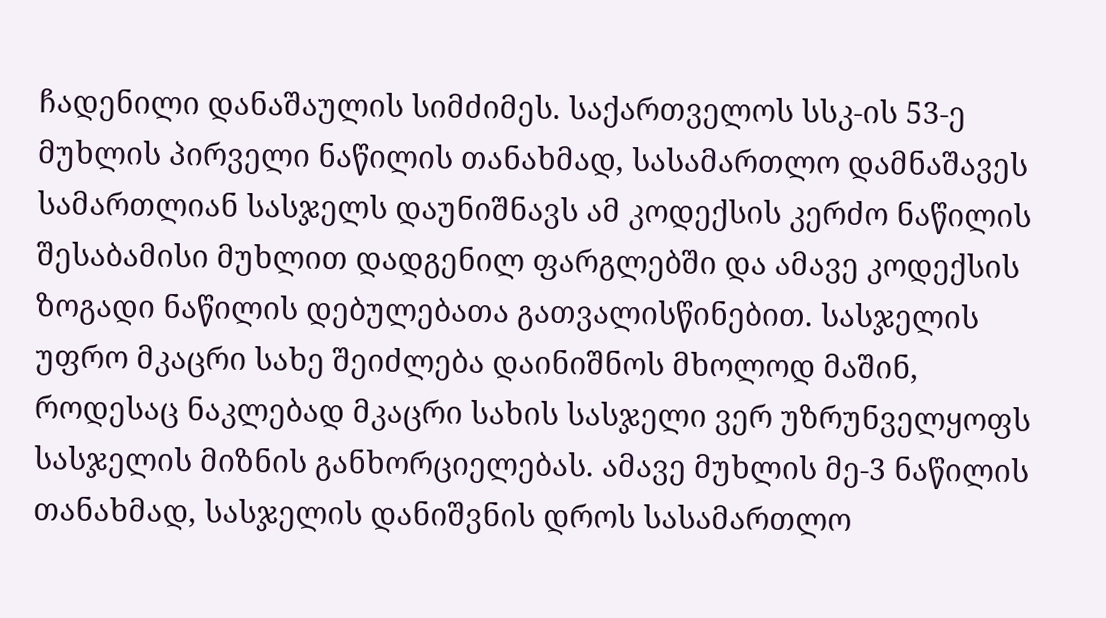ჩადენილი დანაშაულის სიმძიმეს. საქართველოს სსკ-ის 53-ე მუხლის პირველი ნაწილის თანახმად, სასამართლო დამნაშავეს სამართლიან სასჯელს დაუნიშნავს ამ კოდექსის კერძო ნაწილის შესაბამისი მუხლით დადგენილ ფარგლებში და ამავე კოდექსის ზოგადი ნაწილის დებულებათა გათვალისწინებით. სასჯელის უფრო მკაცრი სახე შეიძლება დაინიშნოს მხოლოდ მაშინ, როდესაც ნაკლებად მკაცრი სახის სასჯელი ვერ უზრუნველყოფს სასჯელის მიზნის განხორციელებას. ამავე მუხლის მე-3 ნაწილის თანახმად, სასჯელის დანიშვნის დროს სასამართლო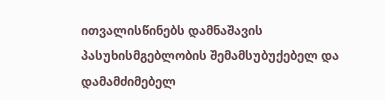ითვალისწინებს დამნაშავის პასუხისმგებლობის შემამსუბუქებელ და დამამძიმებელ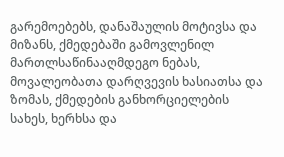გარემოებებს, დანაშაულის მოტივსა და მიზანს, ქმედებაში გამოვლენილ მართლსაწინააღმდეგო ნებას, მოვალეობათა დარღვევის ხასიათსა და ზომას, ქმედების განხორციელების სახეს, ხერხსა და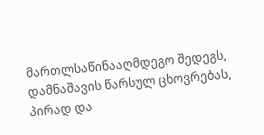მართლსაწინააღმდეგო შედეგს, დამნაშავის წარსულ ცხოვრებას, პირად და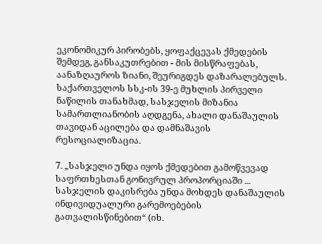ეკონომიკურ პირობებს, ყოფაქცევას ქმედების შემდეგ, განსაკუთრებით - მის მისწრაფებას, აანაზღაუროს ზიანი, შეურიგდეს დაზარალებულს. საქართველოს სსკ-ის 39-ე მუხლის პირველი ნაწილის თანახმად, სასჯელის მიზანია სამართლიანობის აღდგენა, ახალი დანაშაულის თავიდან აცილება და დამნაშავის რესოციალიზაცია.

7. „სასჯელი უნდა იყოს ქმედებით გამოწვევად საფრთხესთან გონივრულ პროპორციაში ... სასჯელის დაკისრება უნდა მოხდეს დანაშაულის ინდივიდუალური გარემოებების გათვალისწინებით“ (იხ.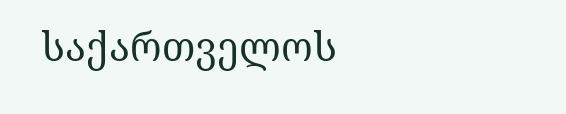საქართველოს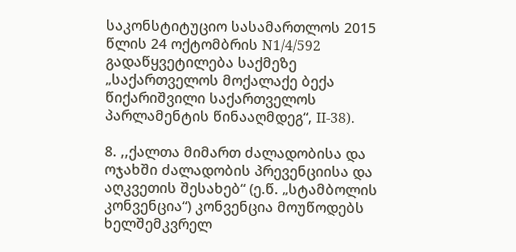საკონსტიტუციო სასამართლოს 2015 წლის 24 ოქტომბრის N1/4/592 გადაწყვეტილება საქმეზე „საქართველოს მოქალაქე ბექა წიქარიშვილი საქართველოს პარლამენტის წინააღმდეგ“, II-38).

8. ,,ქალთა მიმართ ძალადობისა და ოჯახში ძალადობის პრევენციისა და აღკვეთის შესახებ“ (ე.წ. „სტამბოლის კონვენცია“) კონვენცია მოუწოდებს ხელშემკვრელ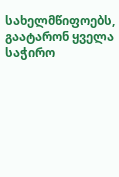სახელმწიფოებს, გაატარონ ყველა საჭირო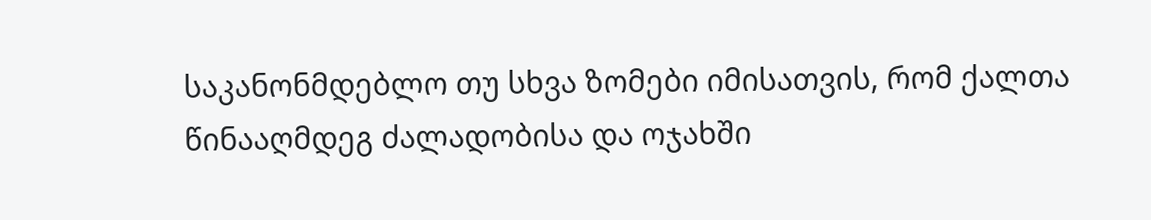საკანონმდებლო თუ სხვა ზომები იმისათვის, რომ ქალთა წინააღმდეგ ძალადობისა და ოჯახში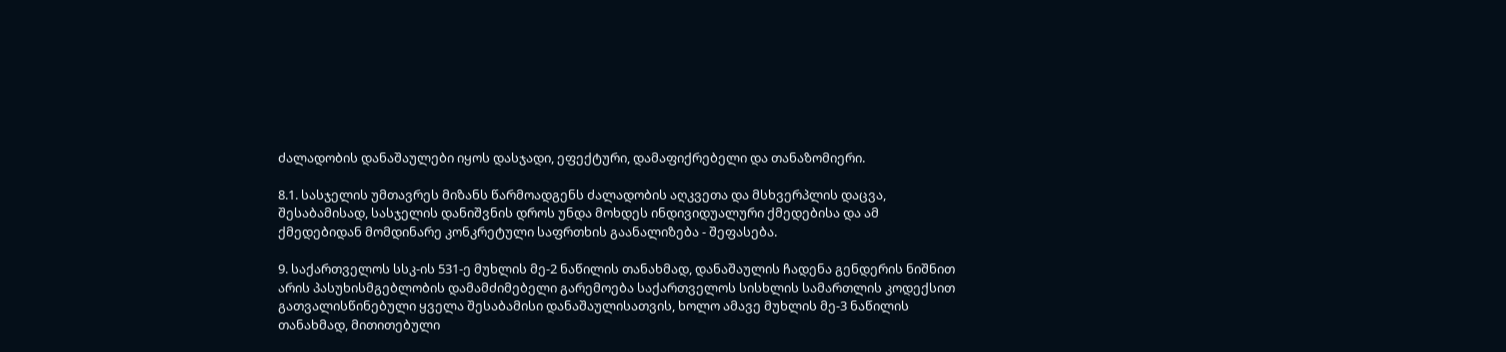ძალადობის დანაშაულები იყოს დასჯადი, ეფექტური, დამაფიქრებელი და თანაზომიერი.

8.1. სასჯელის უმთავრეს მიზანს წარმოადგენს ძალადობის აღკვეთა და მსხვერპლის დაცვა, შესაბამისად, სასჯელის დანიშვნის დროს უნდა მოხდეს ინდივიდუალური ქმედებისა და ამ ქმედებიდან მომდინარე კონკრეტული საფრთხის გაანალიზება - შეფასება.

9. საქართველოს სსკ-ის 531-ე მუხლის მე-2 ნაწილის თანახმად, დანაშაულის ჩადენა გენდერის ნიშნით არის პასუხისმგებლობის დამამძიმებელი გარემოება საქართველოს სისხლის სამართლის კოდექსით გათვალისწინებული ყველა შესაბამისი დანაშაულისათვის, ხოლო ამავე მუხლის მე-3 ნაწილის თანახმად, მითითებული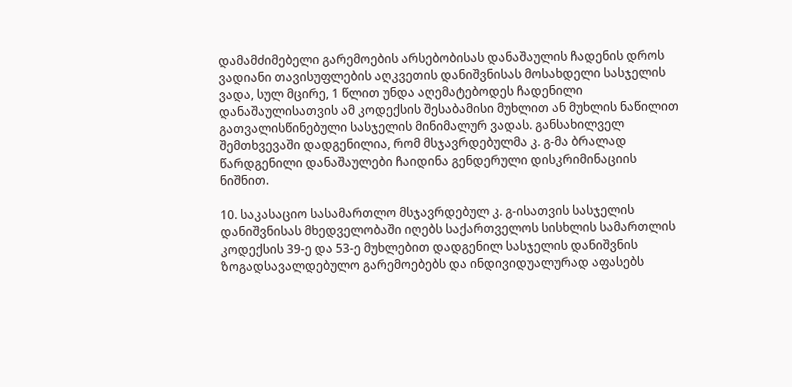დამამძიმებელი გარემოების არსებობისას დანაშაულის ჩადენის დროს ვადიანი თავისუფლების აღკვეთის დანიშვნისას მოსახდელი სასჯელის ვადა, სულ მცირე, 1 წლით უნდა აღემატებოდეს ჩადენილი დანაშაულისათვის ამ კოდექსის შესაბამისი მუხლით ან მუხლის ნაწილით გათვალისწინებული სასჯელის მინიმალურ ვადას. განსახილველ შემთხვევაში დადგენილია, რომ მსჯავრდებულმა კ. გ-მა ბრალად წარდგენილი დანაშაულები ჩაიდინა გენდერული დისკრიმინაციის ნიშნით.

10. საკასაციო სასამართლო მსჯავრდებულ კ. გ-ისათვის სასჯელის დანიშვნისას მხედველობაში იღებს საქართველოს სისხლის სამართლის კოდექსის 39-ე და 53-ე მუხლებით დადგენილ სასჯელის დანიშვნის ზოგადსავალდებულო გარემოებებს და ინდივიდუალურად აფასებს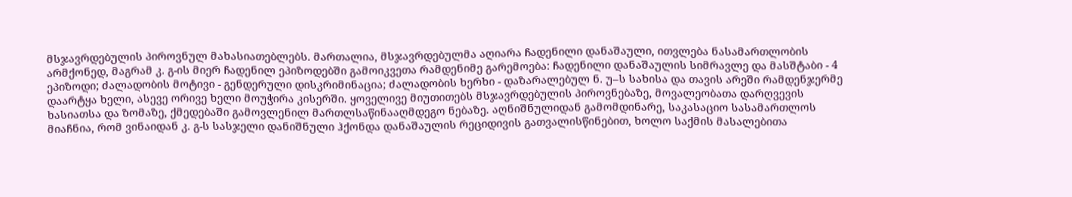მსჯავრდებულის პიროვნულ მახასიათებლებს. მართალია, მსჯავრდებულმა აღიარა ჩადენილი დანაშაული, ითვლება ნასამართლობის არმქონედ, მაგრამ კ. გ-ის მიერ ჩადენილ ეპიზოდებში გამოიკვეთა რამდენიმე გარემოება: ჩადენილი დანაშაულის სიმრავლე და მასშტაბი - 4 ეპიზოდი; ძალადობის მოტივი - გენდერული დისკრიმინაცია; ძალადობის ხერხი - დაზარალებულ ნ. უ–ს სახისა და თავის არეში რამდენჯერმე დაარტყა ხელი, ასევე ორივე ხელი მოუჭირა კისერში. ყოველივე მიუთითებს მსჯავრდებულის პიროვნებაზე, მოვალეობათა დარღვევის ხასიათსა და ზომაზე, ქმედებაში გამოვლენილ მართლსაწინააღმდეგო ნებაზე. აღნიშნულიდან გამომდინარე, საკასაციო სასამართლოს მიაჩნია, რომ ვინაიდან კ. გ-ს სასჯელი დანიშნული ჰქონდა დანაშაულის რეციდივის გათვალისწინებით, ხოლო საქმის მასალებითა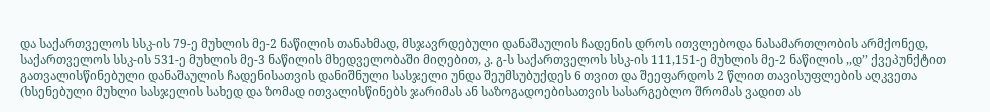და საქართველოს სსკ-ის 79-ე მუხლის მე-2 ნაწილის თანახმად, მსჯავრდებული დანაშაულის ჩადენის დროს ითვლებოდა ნასამართლობის არმქონედ, საქართველოს სსკ-ის 531-ე მუხლის მე-3 ნაწილის მხედველობაში მიღებით, კ. გ-ს საქართველოს სსკ-ის 111,151-ე მუხლის მე-2 ნაწილის ,,დ’’ ქვეპუნქტით გათვალისწინებული დანაშაულის ჩადენისათვის დანიშნული სასჯელი უნდა შეუმსუბუქდეს 6 თვით და შეეფარდოს 2 წლით თავისუფლების აღკვეთა (ხსენებული მუხლი სასჯელის სახედ და ზომად ითვალისწინებს ჯარიმას ან საზოგადოებისათვის სასარგებლო შრომას ვადით ას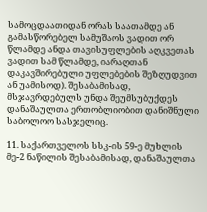სამოცდაათიდან ორას საათამდე ან გამასწორებელ სამუშაოს ვადით ორ წლამდე ანდა თავისუფლების აღკვეთას ვადით სამ წლამდე, იარაღთან დაკავშირებული უფლებების შეზღუდვით ან უამისოდ). შესაბამისად, მსჯავრდებულს უნდა შეუმსუბუქდეს დანაშაულთა ერთობლიობით დანიშნული საბოლოო სასჯელიც.

11. საქართველოს სსკ-ის 59-ე მუხლის მე-2 ნაწილის შესაბამისად, დანაშაულთა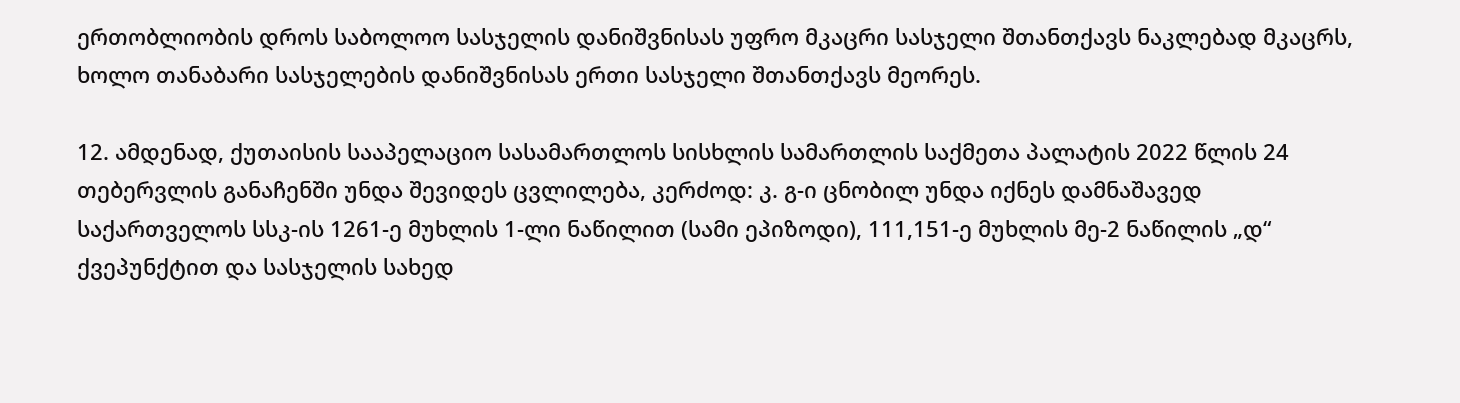ერთობლიობის დროს საბოლოო სასჯელის დანიშვნისას უფრო მკაცრი სასჯელი შთანთქავს ნაკლებად მკაცრს, ხოლო თანაბარი სასჯელების დანიშვნისას ერთი სასჯელი შთანთქავს მეორეს.

12. ამდენად, ქუთაისის სააპელაციო სასამართლოს სისხლის სამართლის საქმეთა პალატის 2022 წლის 24 თებერვლის განაჩენში უნდა შევიდეს ცვლილება, კერძოდ: კ. გ-ი ცნობილ უნდა იქნეს დამნაშავედ საქართველოს სსკ-ის 1261-ე მუხლის 1-ლი ნაწილით (სამი ეპიზოდი), 111,151-ე მუხლის მე-2 ნაწილის „დ“ ქვეპუნქტით და სასჯელის სახედ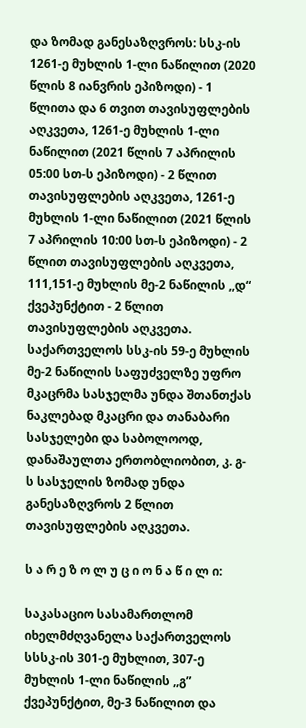და ზომად განესაზღვროს: სსკ-ის 1261-ე მუხლის 1-ლი ნაწილით (2020 წლის 8 იანვრის ეპიზოდი) - 1 წლითა და 6 თვით თავისუფლების აღკვეთა, 1261-ე მუხლის 1-ლი ნაწილით (2021 წლის 7 აპრილის 05:00 სთ-ს ეპიზოდი) - 2 წლით თავისუფლების აღკვეთა, 1261-ე მუხლის 1-ლი ნაწილით (2021 წლის 7 აპრილის 10:00 სთ-ს ეპიზოდი) - 2 წლით თავისუფლების აღკვეთა, 111,151-ე მუხლის მე-2 ნაწილის ,,დ“ ქვეპუნქტით - 2 წლით თავისუფლების აღკვეთა. საქართველოს სსკ-ის 59-ე მუხლის მე-2 ნაწილის საფუძველზე უფრო მკაცრმა სასჯელმა უნდა შთანთქას ნაკლებად მკაცრი და თანაბარი სასჯელები და საბოლოოდ, დანაშაულთა ერთობლიობით, კ. გ-ს სასჯელის ზომად უნდა განესაზღვროს 2 წლით თავისუფლების აღკვეთა.

ს ა რ ე ზ ო ლ უ ც ი ო ნ ა წ ი ლ ი:

საკასაციო სასამართლომ იხელმძღვანელა საქართველოს სსსკ-ის 301-ე მუხლით, 307-ე მუხლის 1-ლი ნაწილის ,,გ” ქვეპუნქტით, მე-3 ნაწილით და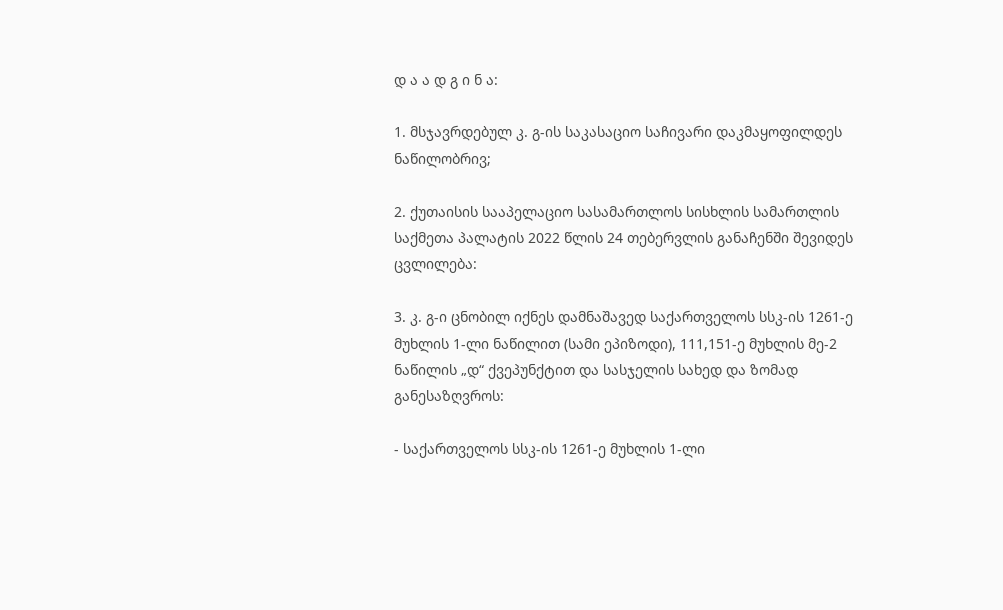დ ა ა დ გ ი ნ ა:

1. მსჯავრდებულ კ. გ-ის საკასაციო საჩივარი დაკმაყოფილდეს ნაწილობრივ;

2. ქუთაისის სააპელაციო სასამართლოს სისხლის სამართლის საქმეთა პალატის 2022 წლის 24 თებერვლის განაჩენში შევიდეს ცვლილება:

3. კ. გ-ი ცნობილ იქნეს დამნაშავედ საქართველოს სსკ-ის 1261-ე მუხლის 1-ლი ნაწილით (სამი ეპიზოდი), 111,151-ე მუხლის მე-2 ნაწილის „დ“ ქვეპუნქტით და სასჯელის სახედ და ზომად განესაზღვროს:

- საქართველოს სსკ-ის 1261-ე მუხლის 1-ლი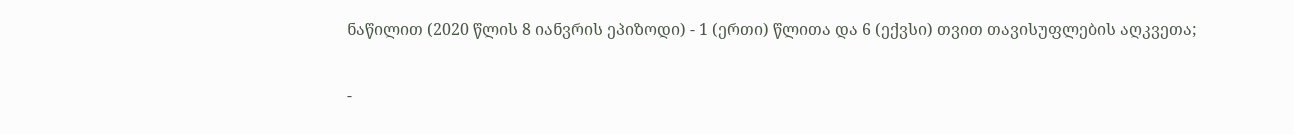ნაწილით (2020 წლის 8 იანვრის ეპიზოდი) - 1 (ერთი) წლითა და 6 (ექვსი) თვით თავისუფლების აღკვეთა;

-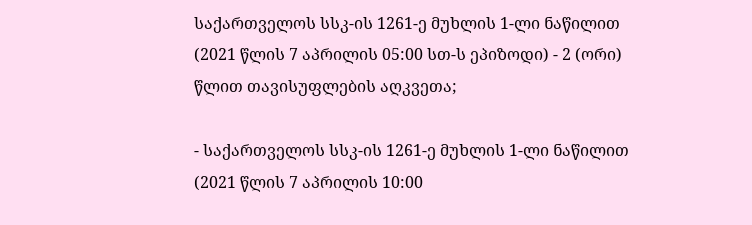საქართველოს სსკ-ის 1261-ე მუხლის 1-ლი ნაწილით (2021 წლის 7 აპრილის 05:00 სთ-ს ეპიზოდი) - 2 (ორი) წლით თავისუფლების აღკვეთა;

- საქართველოს სსკ-ის 1261-ე მუხლის 1-ლი ნაწილით (2021 წლის 7 აპრილის 10:00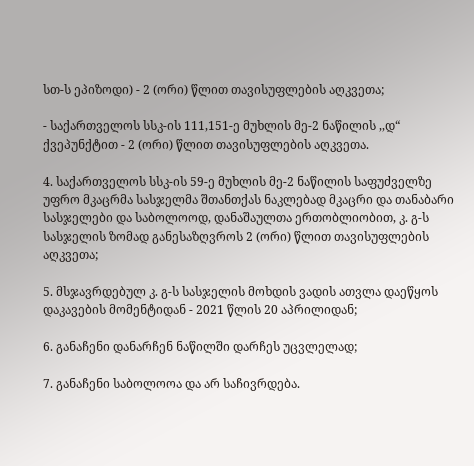სთ-ს ეპიზოდი) - 2 (ორი) წლით თავისუფლების აღკვეთა;

- საქართველოს სსკ-ის 111,151-ე მუხლის მე-2 ნაწილის ,,დ“ ქვეპუნქტით - 2 (ორი) წლით თავისუფლების აღკვეთა.

4. საქართველოს სსკ-ის 59-ე მუხლის მე-2 ნაწილის საფუძველზე უფრო მკაცრმა სასჯელმა შთანთქას ნაკლებად მკაცრი და თანაბარი სასჯელები და საბოლოოდ, დანაშაულთა ერთობლიობით, კ. გ-ს სასჯელის ზომად განესაზღვროს 2 (ორი) წლით თავისუფლების აღკვეთა;

5. მსჯავრდებულ კ. გ-ს სასჯელის მოხდის ვადის ათვლა დაეწყოს დაკავების მომენტიდან - 2021 წლის 20 აპრილიდან;

6. განაჩენი დანარჩენ ნაწილში დარჩეს უცვლელად;

7. განაჩენი საბოლოოა და არ საჩივრდება.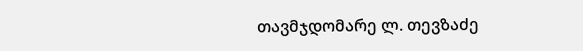თავმჯდომარე ლ. თევზაძე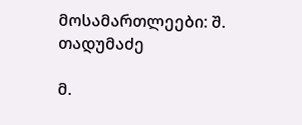მოსამართლეები: შ. თადუმაძე

მ.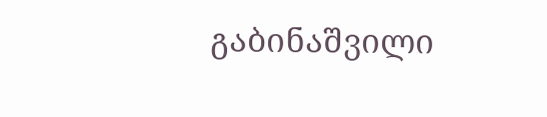გაბინაშვილი